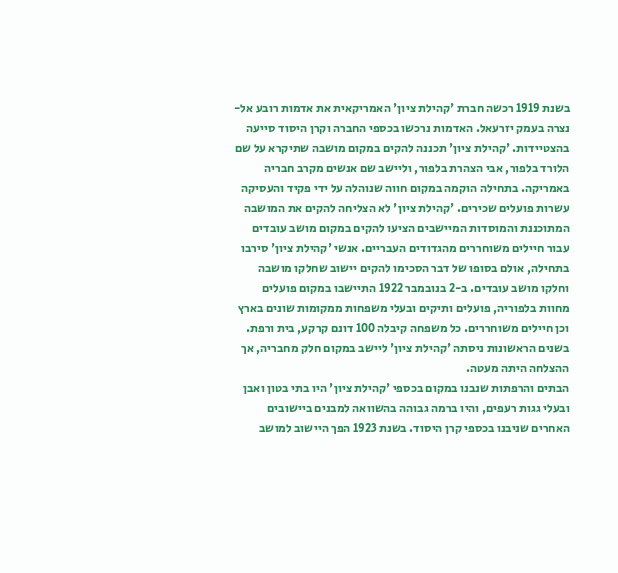בשנת 1919 רכשה חברת 'קהילת ציון' האמריקאית את אדמות רובע אל-נצרה בעמק יזרעאל. האדמות נרכשו בכספי החברה וקרן היסוד סייעה בהצטיידות. 'קהילת ציון' תכננה להקים במקום מושבה שתיקרא על שם הלורד בלפור, אבי הצהרת בלפור, וליישב שם אנשים מקרב חבריה באמריקה. בתחילה הוקמה במקום חווה שנוהלה על ידי פקיד והעסיקה עשרות פועלים שכירים. 'קהילת ציון' לא הצליחה להקים את המושבה המתוכננת והמוסדות המיישבים הציעו להקים במקום מושב עובדים עבור חיילים משוחררים מהגדודים העבריים. אנשי 'קהילת ציון' סירבו בתחילה, אולם בסופו של דבר הסכימו להקים יישוב שחלקו מושבה וחלקו מושב עובדים. ב-2 בנובמבר 1922 התיישבו במקום פועלים מחוות בלפוריה, פועלים ותיקים ובעלי משפחות ממקומות שונים בארץ וכן חיילים משוחררים. כל משפחה קיבלה 100 דונם קרקע, בית ורפת. בשנים הראשונות ניסתה 'קהילת ציון' ליישב במקום חלק מחבריה, אך ההצלחה היתה מעטה.
הבתים והרפתות שנבנו במקום בכספי 'קהילת ציון' היו בתי בטון ואבן ובעלי גגות רעפים, והיו ברמה גבוהה בהשוואה למבנים ביישובים האחרים שניבנו בכספי קרן היסוד. בשנת 1923 הפך היישוב למושב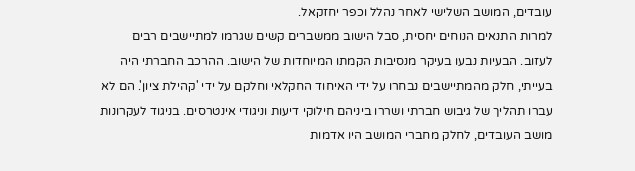עובדים, המושב השלישי לאחר נהלל וכפר יחזקאל.
למרות התנאים הנוחים יחסית, סבל הישוב ממשברים קשים שגרמו למתיישבים רבים לעזוב. הבעיות נבעו בעיקר מנסיבות הקמתו המיוחדות של הישוב. ההרכב החברתי היה בעייתי, חלק מהמתיישבים נבחרו על ידי האיחוד החקלאי וחלקם על ידי 'קהילת ציון'. הם לא
עברו תהליך של גיבוש חברתי ושררו ביניהם חילוקי דיעות וניגודי אינטרסים. בניגוד לעקרונות מושב העובדים, לחלק מחברי המושב היו אדמות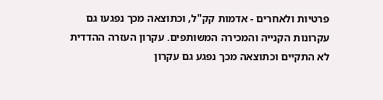פרטיות ולאחרים - אדמות קק"ל, וכתוצאה מכך נפגעו גם עקרונות הקנייה והמכירה המשותפים. עקרון העזרה ההדדית לא התקיים וכתוצאה מכך נפגע גם עקרון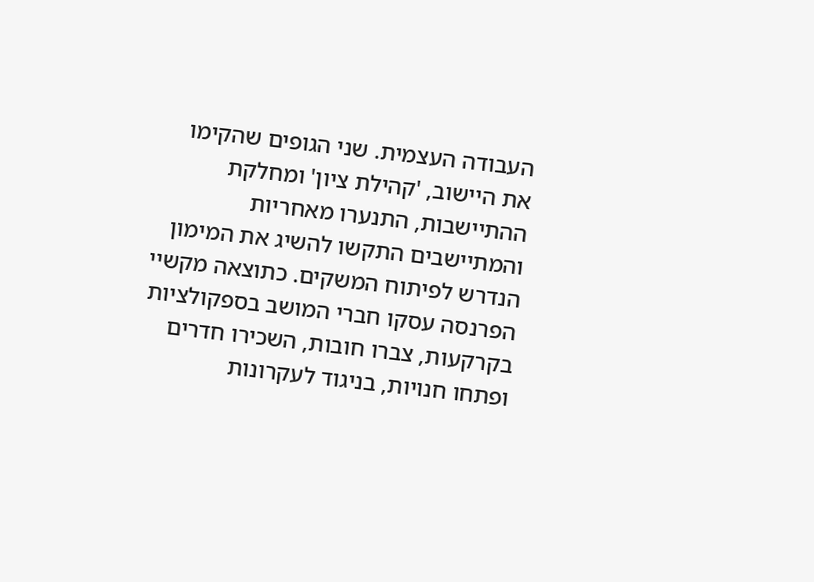העבודה העצמית. שני הגופים שהקימו את היישוב, 'קהילת ציון' ומחלקת ההתיישבות, התנערו מאחריות והמתיישבים התקשו להשיג את המימון הנדרש לפיתוח המשקים. כתוצאה מקשיי הפרנסה עסקו חברי המושב בספקולציות בקרקעות, צברו חובות, השכירו חדרים ופתחו חנויות, בניגוד לעקרונות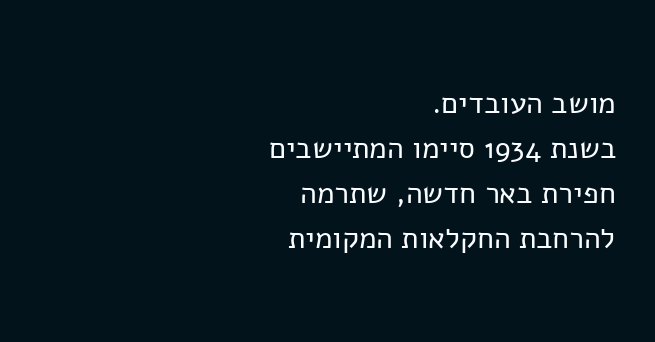מושב העובדים.
בשנת 1934 סיימו המתיישבים חפירת באר חדשה, שתרמה להרחבת החקלאות המקומית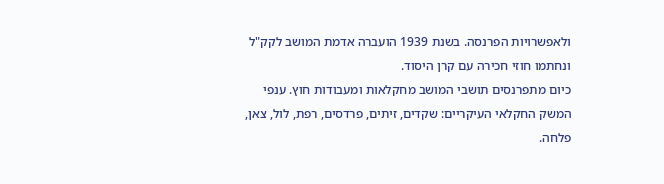ולאפשרויות הפרנסה. בשנת 1939 הועברה אדמת המושב לקק"ל ונחתמו חוזי חכירה עם קרן היסוד.
כיום מתפרנסים תושבי המושב מחקלאות ומעבודות חוץ. ענפי המשק החקלאי העיקריים: שקדים, זיתים, פרדסים, רפת, לול, צאן, פלחה.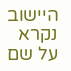היישוב נקרא על שם